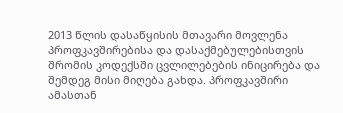2013 წლის დასაწყისის მთავარი მოვლენა პროფკავშირებისა და დასაქმებულებისთვის შრომის კოდექსში ცვლილებების ინიცირება და შემდეგ მისი მიღება გახდა. პროფკავშირი ამასთან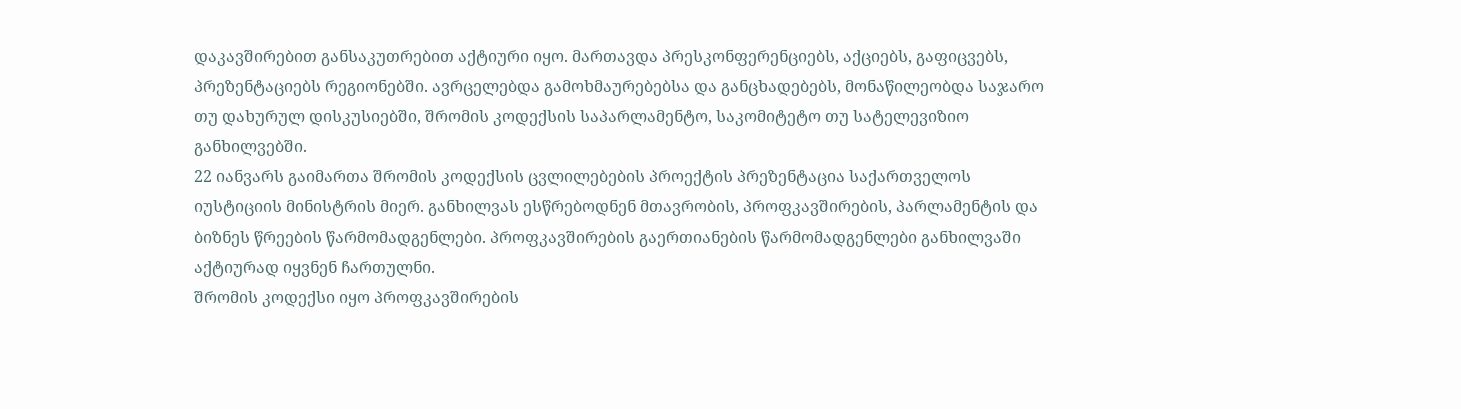დაკავშირებით განსაკუთრებით აქტიური იყო. მართავდა პრესკონფერენციებს, აქციებს, გაფიცვებს, პრეზენტაციებს რეგიონებში. ავრცელებდა გამოხმაურებებსა და განცხადებებს, მონაწილეობდა საჯარო თუ დახურულ დისკუსიებში, შრომის კოდექსის საპარლამენტო, საკომიტეტო თუ სატელევიზიო განხილვებში.
22 იანვარს გაიმართა შრომის კოდექსის ცვლილებების პროექტის პრეზენტაცია საქართველოს იუსტიციის მინისტრის მიერ. განხილვას ესწრებოდნენ მთავრობის, პროფკავშირების, პარლამენტის და ბიზნეს წრეების წარმომადგენლები. პროფკავშირების გაერთიანების წარმომადგენლები განხილვაში აქტიურად იყვნენ ჩართულნი.
შრომის კოდექსი იყო პროფკავშირების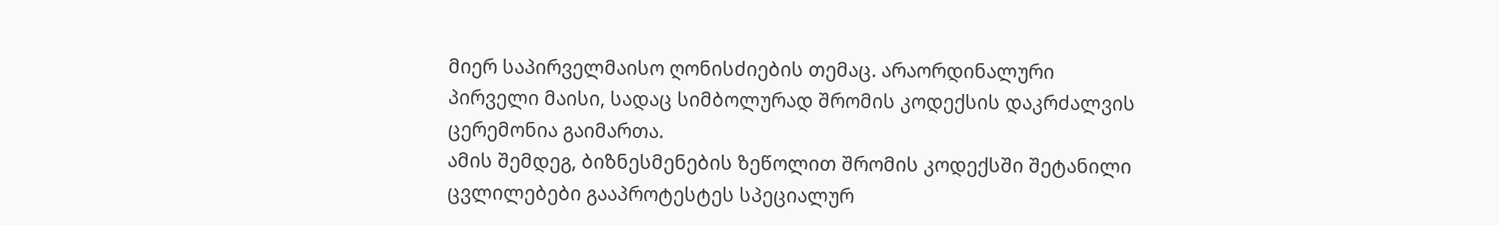მიერ საპირველმაისო ღონისძიების თემაც. არაორდინალური პირველი მაისი, სადაც სიმბოლურად შრომის კოდექსის დაკრძალვის ცერემონია გაიმართა.
ამის შემდეგ, ბიზნესმენების ზეწოლით შრომის კოდექსში შეტანილი ცვლილებები გააპროტესტეს სპეციალურ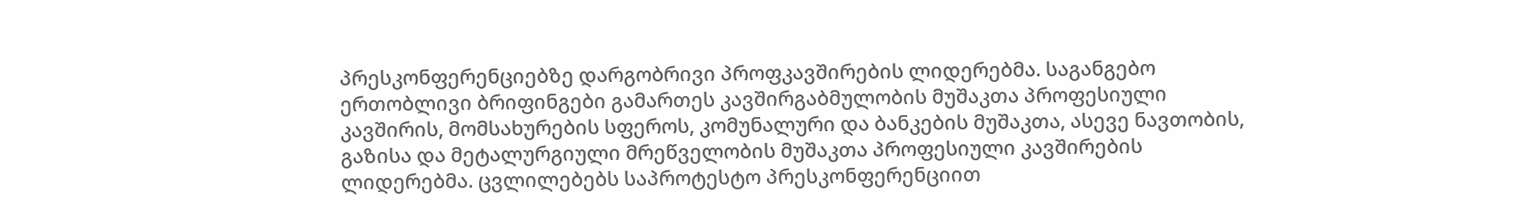პრესკონფერენციებზე დარგობრივი პროფკავშირების ლიდერებმა. საგანგებო ერთობლივი ბრიფინგები გამართეს კავშირგაბმულობის მუშაკთა პროფესიული კავშირის, მომსახურების სფეროს, კომუნალური და ბანკების მუშაკთა, ასევე ნავთობის, გაზისა და მეტალურგიული მრეწველობის მუშაკთა პროფესიული კავშირების ლიდერებმა. ცვლილებებს საპროტესტო პრესკონფერენციით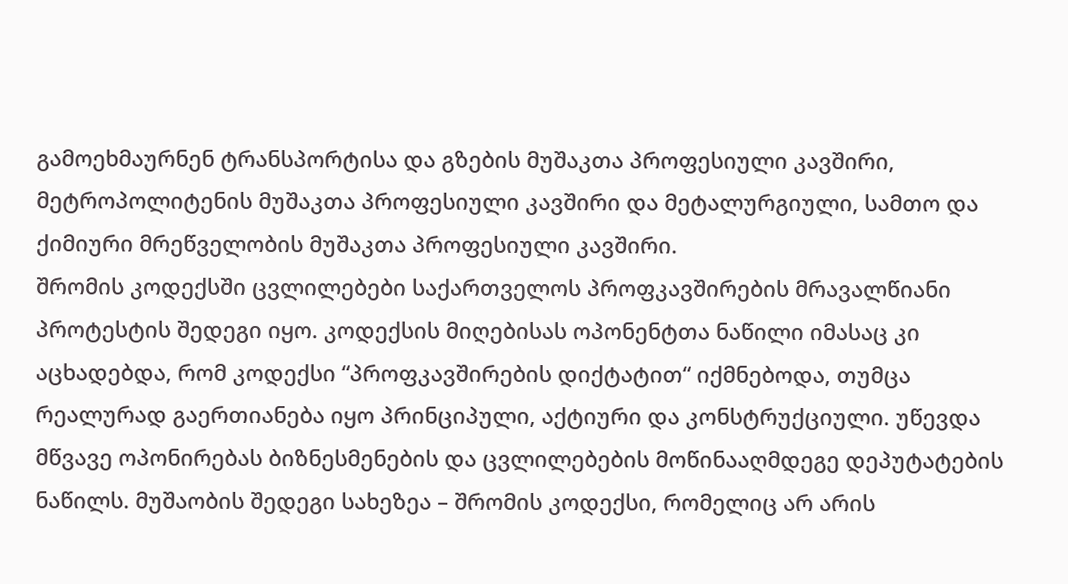გამოეხმაურნენ ტრანსპორტისა და გზების მუშაკთა პროფესიული კავშირი, მეტროპოლიტენის მუშაკთა პროფესიული კავშირი და მეტალურგიული, სამთო და ქიმიური მრეწველობის მუშაკთა პროფესიული კავშირი.
შრომის კოდექსში ცვლილებები საქართველოს პროფკავშირების მრავალწიანი პროტესტის შედეგი იყო. კოდექსის მიღებისას ოპონენტთა ნაწილი იმასაც კი აცხადებდა, რომ კოდექსი “პროფკავშირების დიქტატით“ იქმნებოდა, თუმცა რეალურად გაერთიანება იყო პრინციპული, აქტიური და კონსტრუქციული. უწევდა მწვავე ოპონირებას ბიზნესმენების და ცვლილებების მოწინააღმდეგე დეპუტატების ნაწილს. მუშაობის შედეგი სახეზეა – შრომის კოდექსი, რომელიც არ არის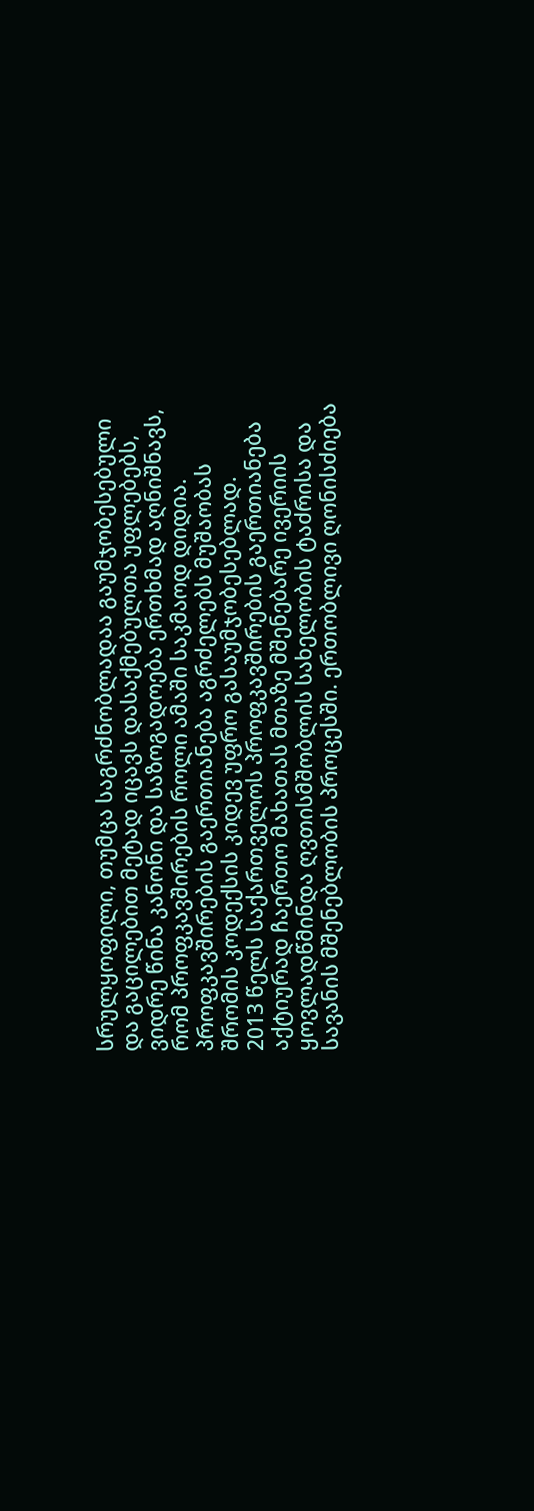სრულყოფილი, თუმცა საგრძნობლადაა გაუმჯობესებული და გაცილებით მეტად იცავს დასაქმებულთა უფლებებს, ვიდრე წინა კანონი და საზოგადოება ერთხმად აღნიშნავს, რომ პროფკავშირების როლი ამაში საკმაოდ დიდია. პროფკავშირების გაერთიანება აგრძელებს მუშაობას შრომის კოდექსის კიდევ უფრო გასაუმჯობესებლად.
2013 წელს საქართველოს პროფკავშირების გაერთიანება აქტიურად ჩაერთო მახათას მთაზე მშენებარე ივერიის ყოვლადწმინდა ღვთისმშობლის სახელობის ტაძრისა და სავანის მშენებლობის პროცესში. ერთობლივი ღონისძიება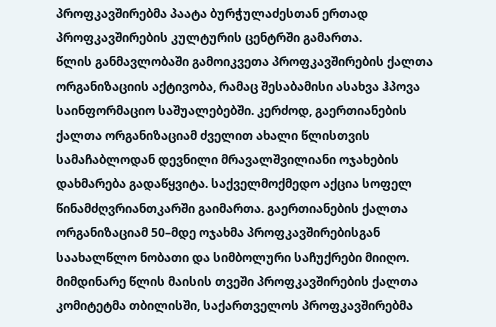პროფკავშირებმა პაატა ბურჭულაძესთან ერთად პროფკავშირების კულტურის ცენტრში გამართა.
წლის განმავლობაში გამოიკვეთა პროფკავშირების ქალთა ორგანიზაციის აქტივობა, რამაც შესაბამისი ასახვა ჰპოვა საინფორმაციო საშუალებებში. კერძოდ, გაერთიანების ქალთა ორგანიზაციამ ძველით ახალი წლისთვის სამაჩაბლოდან დევნილი მრავალშვილიანი ოჯახების დახმარება გადაწყვიტა. საქველმოქმედო აქცია სოფელ წინამძღვრიანთკარში გაიმართა. გაერთიანების ქალთა ორგანიზაციამ 50–მდე ოჯახმა პროფკავშირებისგან საახალწლო ნობათი და სიმბოლური საჩუქრები მიიღო.
მიმდინარე წლის მაისის თვეში პროფკავშირების ქალთა კომიტეტმა თბილისში, საქართველოს პროფკავშირებმა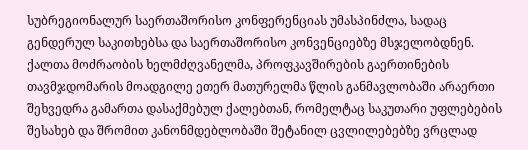სუბრეგიონალურ საერთაშორისო კონფერენციას უმასპინძლა, სადაც გენდერულ საკითხებსა და საერთაშორისო კონვენციებზე მსჯელობდნენ. ქალთა მოძრაობის ხელმძღვანელმა, პროფკავშირების გაერთინების თავმჯდომარის მოადგილე ეთერ მათურელმა წლის განმავლობაში არაერთი შეხვედრა გამართა დასაქმებულ ქალებთან, რომელტაც საკუთარი უფლებების შესახებ და შრომით კანონმდებლობაში შეტანილ ცვლილებებზე ვრცლად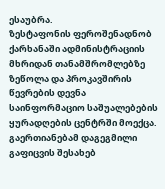ესაუბრა.
ზესტაფონის ფეროშენადნობ ქარხანაში ადმინისტრაციის მხრიდან თანამშრომლებზე ზეწოლა და პროკავშირის წევრების დევნა საინფორმაციო საშუალებების ყურადღების ცენტრში მოექცა. გაერთიანებამ დაგეგმილი გაფიცვის შესახებ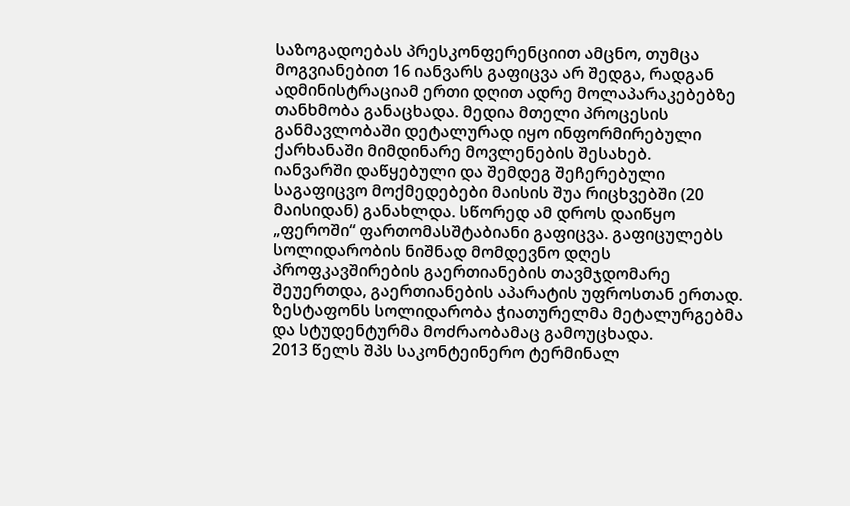საზოგადოებას პრესკონფერენციით ამცნო, თუმცა მოგვიანებით 16 იანვარს გაფიცვა არ შედგა, რადგან ადმინისტრაციამ ერთი დღით ადრე მოლაპარაკებებზე თანხმობა განაცხადა. მედია მთელი პროცესის განმავლობაში დეტალურად იყო ინფორმირებული ქარხანაში მიმდინარე მოვლენების შესახებ.
იანვარში დაწყებული და შემდეგ შეჩერებული საგაფიცვო მოქმედებები მაისის შუა რიცხვებში (20 მაისიდან) განახლდა. სწორედ ამ დროს დაიწყო „ფეროში“ ფართომასშტაბიანი გაფიცვა. გაფიცულებს სოლიდარობის ნიშნად მომდევნო დღეს პროფკავშირების გაერთიანების თავმჯდომარე შეუერთდა, გაერთიანების აპარატის უფროსთან ერთად. ზესტაფონს სოლიდარობა ჭიათურელმა მეტალურგებმა და სტუდენტურმა მოძრაობამაც გამოუცხადა.
2013 წელს შპს საკონტეინერო ტერმინალ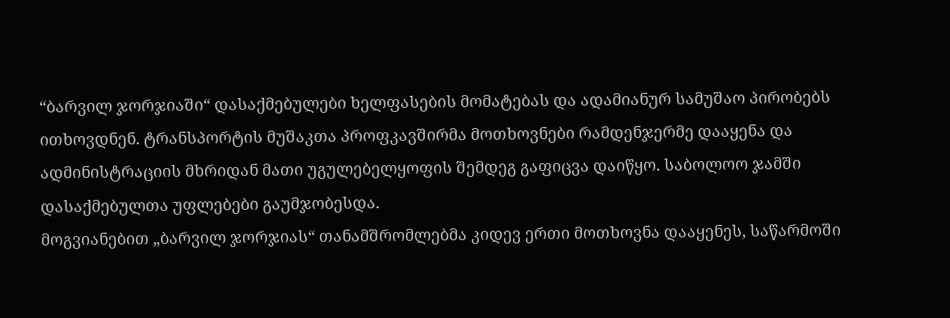“ბარვილ ჯორჯიაში“ დასაქმებულები ხელფასების მომატებას და ადამიანურ სამუშაო პირობებს ითხოვდნენ. ტრანსპორტის მუშაკთა პროფკავშირმა მოთხოვნები რამდენჯერმე დააყენა და ადმინისტრაციის მხრიდან მათი უგულებელყოფის შემდეგ გაფიცვა დაიწყო. საბოლოო ჯამში დასაქმებულთა უფლებები გაუმჯობესდა.
მოგვიანებით „ბარვილ ჯორჯიას“ თანამშრომლებმა კიდევ ერთი მოთხოვნა დააყენეს, საწარმოში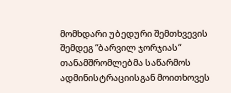მომხდარი უბედური შემთხვევის შემდეგ “ბარვილ ჯორჯიას“ თანამშრომლებმა საწარმოს ადმინისტრაციისგან მოითხოვეს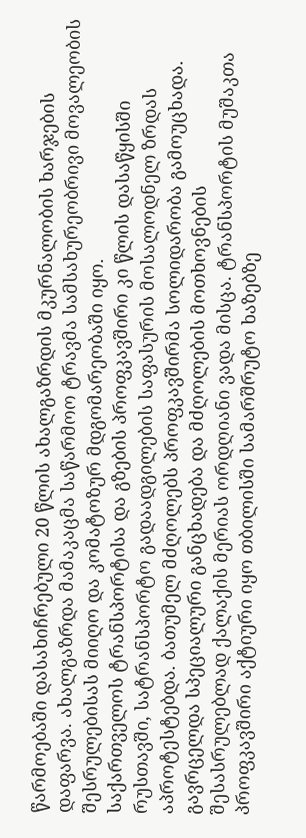წარმოებაში დასახიჩრებული 20 წლის ახალგაზრდის მკურნალობის ხარჯების დაფარვა. ახალგაზრდა მამაკაცმა საწარმოო ტრავმა სამსახურეობრივი მოვალეობის შესრულებისას მიიღო და კომატოზურ მდგომარეობაში იყო.
საქართველოს ტრანსპორტისა და გზების პროფკავშირი კი წლის დასაწყისში რუსთავში, სატრანსპორტო გადაადგილების საფასურის მოსალოდნელ ზრდას აპროტესტებდა. ბათუმელ მძღოლებს პროფკავშირმა სოლიდარობა გამოუცხადა. გავრცელდა სპეციალური განცხადება და მძღოლების მოთხოვნების შესასრულებლად ქალაქის მერიას ორდღიანი ვადა მისცა. ტრანსპორტის მუშაკთა პროფკავშირი აქტიური იყო თბილისში სამარშრუტო ხაზებზე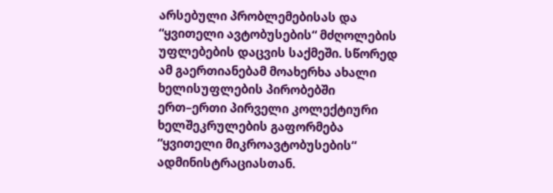არსებული პრობლემებისას და “ყვითელი ავტობუსების“ მძღოლების უფლებების დაცვის საქმეში. სწორედ ამ გაერთიანებამ მოახერხა ახალი ხელისუფლების პირობებში ერთ–ერთი პირველი კოლექტიური ხელშეკრულების გაფორმება “ყვითელი მიკროავტობუსების“ ადმინისტრაციასთან.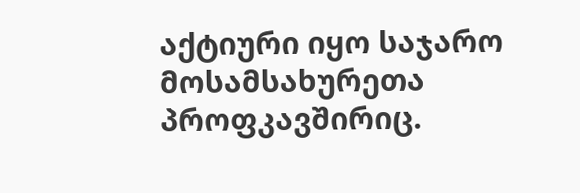აქტიური იყო საჯარო მოსამსახურეთა პროფკავშირიც.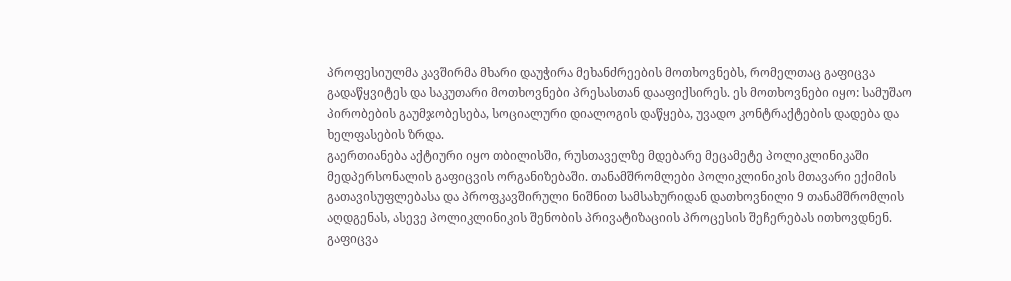პროფესიულმა კავშირმა მხარი დაუჭირა მეხანძრეების მოთხოვნებს, რომელთაც გაფიცვა გადაწყვიტეს და საკუთარი მოთხოვნები პრესასთან დააფიქსირეს. ეს მოთხოვნები იყო: სამუშაო პირობების გაუმჯობესება, სოციალური დიალოგის დაწყება, უვადო კონტრაქტების დადება და ხელფასების ზრდა.
გაერთიანება აქტიური იყო თბილისში, რუსთაველზე მდებარე მეცამეტე პოლიკლინიკაში მედპერსონალის გაფიცვის ორგანიზებაში. თანამშრომლები პოლიკლინიკის მთავარი ექიმის გათავისუფლებასა და პროფკავშირული ნიშნით სამსახურიდან დათხოვნილი 9 თანამშრომლის აღდგენას, ასევე პოლიკლინიკის შენობის პრივატიზაციის პროცესის შეჩერებას ითხოვდნენ. გაფიცვა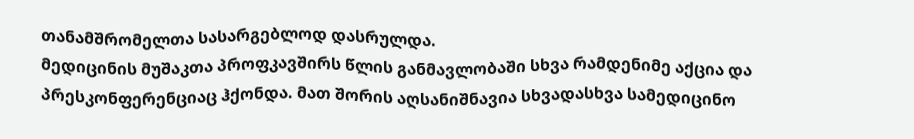თანამშრომელთა სასარგებლოდ დასრულდა.
მედიცინის მუშაკთა პროფკავშირს წლის განმავლობაში სხვა რამდენიმე აქცია და პრესკონფერენციაც ჰქონდა. მათ შორის აღსანიშნავია სხვადასხვა სამედიცინო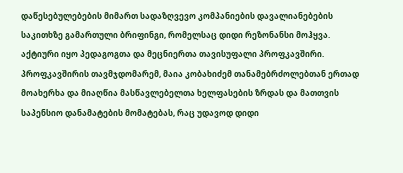დაწესებულებების მიმართ სადაზღვევო კომპანიების დავალიანებების საკითხზე გამართული ბრიფინგი, რომელსაც დიდი რეზონანსი მოჰყვა.
აქტიური იყო პედაგოგთა და მეცნიერთა თავისუფალი პროფკავშირი. პროფკავშირის თავმჯდომარემ, მაია კობახიძემ თანამებრძოლებთან ერთად მოახერხა და მიაღწია მასწავლებელთა ხელფასების ზრდას და მათთვის საპენსიო დანამატების მომატებას, რაც უდავოდ დიდი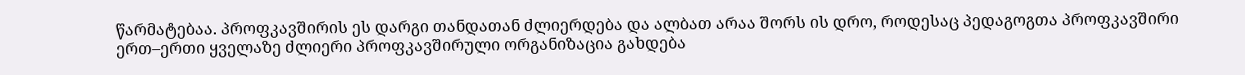წარმატებაა. პროფკავშირის ეს დარგი თანდათან ძლიერდება და ალბათ არაა შორს ის დრო, როდესაც პედაგოგთა პროფკავშირი ერთ–ერთი ყველაზე ძლიერი პროფკავშირული ორგანიზაცია გახდება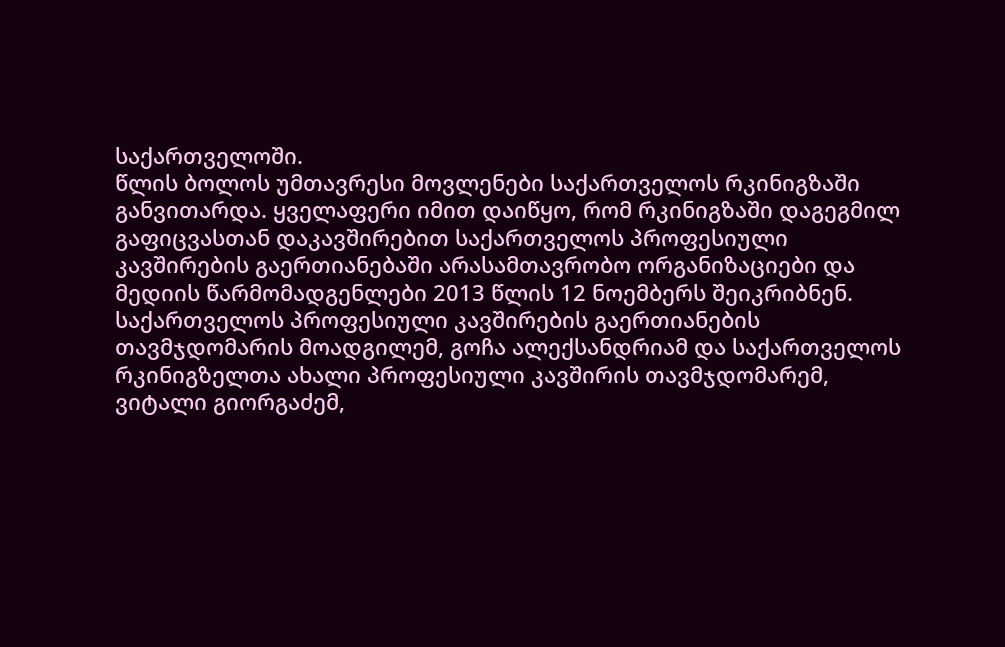საქართველოში.
წლის ბოლოს უმთავრესი მოვლენები საქართველოს რკინიგზაში განვითარდა. ყველაფერი იმით დაიწყო, რომ რკინიგზაში დაგეგმილ გაფიცვასთან დაკავშირებით საქართველოს პროფესიული კავშირების გაერთიანებაში არასამთავრობო ორგანიზაციები და მედიის წარმომადგენლები 2013 წლის 12 ნოემბერს შეიკრიბნენ. საქართველოს პროფესიული კავშირების გაერთიანების თავმჯდომარის მოადგილემ, გოჩა ალექსანდრიამ და საქართველოს რკინიგზელთა ახალი პროფესიული კავშირის თავმჯდომარემ, ვიტალი გიორგაძემ,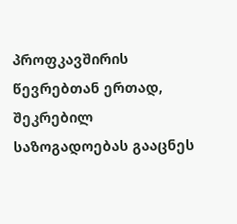პროფკავშირის წევრებთან ერთად, შეკრებილ საზოგადოებას გააცნეს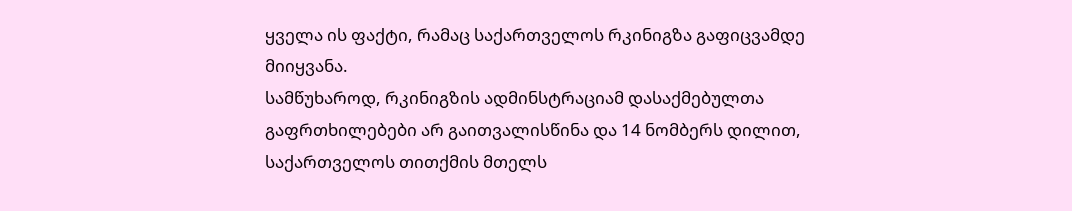ყველა ის ფაქტი, რამაც საქართველოს რკინიგზა გაფიცვამდე მიიყვანა.
სამწუხაროდ, რკინიგზის ადმინსტრაციამ დასაქმებულთა გაფრთხილებები არ გაითვალისწინა და 14 ნომბერს დილით, საქართველოს თითქმის მთელს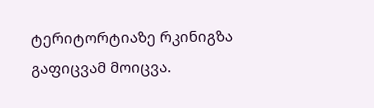ტერიტორტიაზე რკინიგზა გაფიცვამ მოიცვა.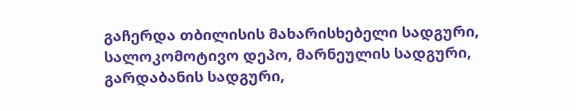გაჩერდა თბილისის მახარისხებელი სადგური, სალოკომოტივო დეპო, მარნეულის სადგური, გარდაბანის სადგური,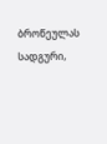ბროწეულას სადგური,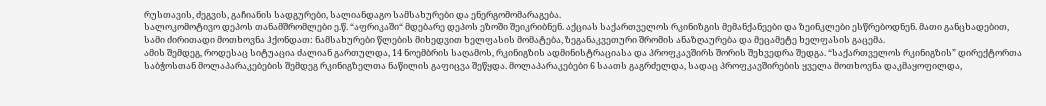რუსთავის, ძეგვის, გაჩიანის სადგურები, სალიანდაგო სამსახურები და ენერგომომარაგება.
სალოკომოტივო დეპოს თანამშრომლები ე.წ. “აფრიკაში“ მდებარე დეპოს ეზოში შეიკრიბნენ. აქციას საქართველოს რკინიზგის მემანქანეები და ზეინკლები ესწრებოდნენ. მათი განცხადებით, სამი ძირითადი მოთხოვნა ჰქონდათ: ნამსახურები წლების მიხედვით ხელფასის მომატება, ზეგანაკვეთური შრომის ანაზღაურება და მეცამეტე ხელფასის გაცემა.
ამის შემდეგ, როდესაც სიტუაცია ძალიან გართულდა, 14 ნოემბრის საღამოს, რკინიგზის ადმინისტრაციასა და პროფკავშირს შორის შეხვედრა შედგა. “საქართველოს რკინიგზის” დირექტორთა საბჭოსთან მოლაპარაკებების შემდეგ რკინიგზელთა ნაწილის გაფიცვა შეწყდა. მოლაპარაკებები 6 საათს გაგრძელდა, სადაც პროფკავშირების ყველა მოთხოვნა დაკმაყოფილდა,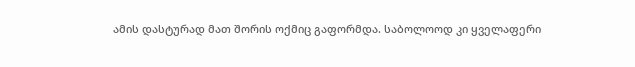ამის დასტურად მათ შორის ოქმიც გაფორმდა. საბოლოოდ კი ყველაფერი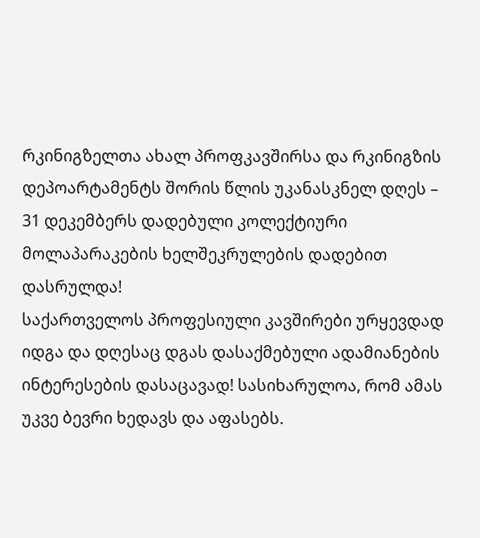რკინიგზელთა ახალ პროფკავშირსა და რკინიგზის დეპოარტამენტს შორის წლის უკანასკნელ დღეს – 31 დეკემბერს დადებული კოლექტიური მოლაპარაკების ხელშეკრულების დადებით დასრულდა!
საქართველოს პროფესიული კავშირები ურყევდად იდგა და დღესაც დგას დასაქმებული ადამიანების ინტერესების დასაცავად! სასიხარულოა, რომ ამას უკვე ბევრი ხედავს და აფასებს.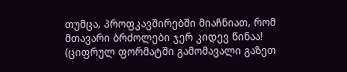თუმცა, პროფკავშირებში მიაჩნიათ, რომ მთავარი ბრძოლები ჯერ კიდევ წინაა!
(ციფრულ ფორმატში გამომავალი გაზეთ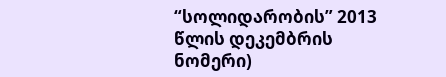“სოლიდარობის” 2013 წლის დეკემბრის ნომერი)